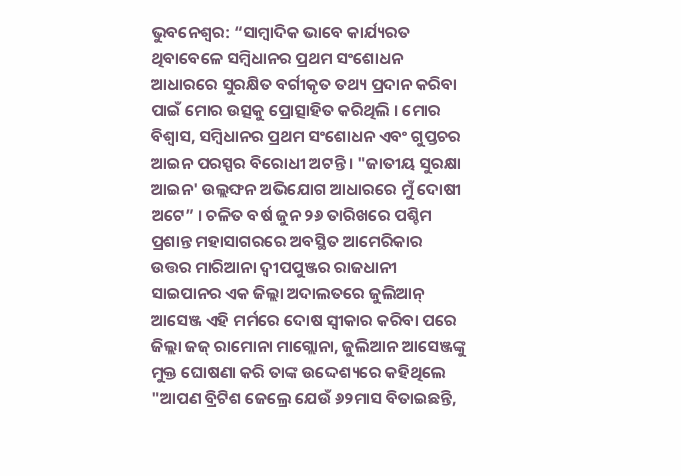ଭୁବନେଶ୍ୱର: “ସାମ୍ବାଦିକ ଭାବେ କାର୍ଯ୍ୟରତ ଥିବାବେଳେ ସମ୍ବିଧାନର ପ୍ରଥମ ସଂଶୋଧନ ଆଧାରରେ ସୁରକ୍ଷିତ ବର୍ଗୀକୃତ ତଥ୍ୟ ପ୍ରଦାନ କରିବା ପାଇଁ ମୋର ଉତ୍ସକୁ ପ୍ରୋତ୍ସାହିତ କରିଥିଲି । ମୋର ବିଶ୍ୱାସ, ସମ୍ବିଧାନର ପ୍ରଥମ ସଂଶୋଧନ ଏବଂ ଗୁପ୍ତଚର ଆଇନ ପରସ୍ପର ବିରୋଧୀ ଅଟନ୍ତି । "ଜାତୀୟ ସୁରକ୍ଷା ଆଇନ' ଉଲ୍ଲଙ୍ଘନ ଅଭିଯୋଗ ଆଧାରରେ ମୁଁ ଦୋଷୀ ଅଟେ” । ଚଳିତ ବର୍ଷ ଜୁନ ୨୬ ତାରିଖରେ ପଶ୍ଚିମ ପ୍ରଶାନ୍ତ ମହାସାଗରରେ ଅବସ୍ଥିତ ଆମେରିକାର ଉତ୍ତର ମାରିଆନା ଦ୍ୱୀପପୁଞ୍ଜର ରାଜଧାନୀ ସାଇପାନର ଏକ ଜିଲ୍ଲା ଅଦାଲତରେ ଜୁଲିଆନ୍ ଆସେଞ୍ଜ ଏହି ମର୍ମରେ ଦୋଷ ସ୍ୱୀକାର କରିବା ପରେ ଜିଲ୍ଲା ଜଜ୍ ରାମୋନା ମାଗ୍ଲୋନା, ଜୁଲିଆନ ଆସେଞ୍ଜଙ୍କୁ ମୁକ୍ତ ଘୋଷଣା କରି ତାଙ୍କ ଉଦ୍ଦେଶ୍ୟରେ କହିଥିଲେ "ଆପଣ ବ୍ରିଟିଶ ଜେଲ୍ରେ ଯେଉଁ ୬୨ମାସ ବିତାଇଛନ୍ତି,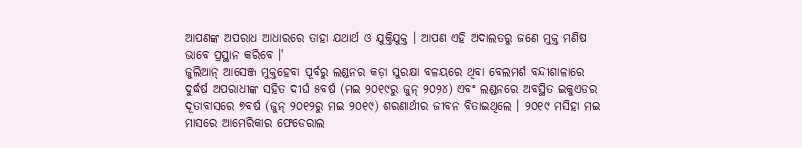ଆପଣଙ୍କ ଅପରାଧ ଆଧାରରେ ତାହା ଯଥାର୍ଥ ଓ ଯୁକ୍ତିଯୁକ୍ତ । ଆପଣ ଏହି ଅଦାଲତରୁ ଜଣେ ମୁକ୍ତ ମଣିଷ ଭାବେ ପ୍ରସ୍ଥାନ କରିବେ ।'
ଜୁଲିଆନ୍ ଆସେଞ୍ଜ ମୁକ୍ତହେବା ପୂର୍ବରୁ ଲଣ୍ଡନର କଡ଼ା ସୁରକ୍ଷା ବଳୟରେ ଥିବା ବେଲମର୍ଶ ବନ୍ଦୀଶାଳାରେ ଦୁର୍ଦ୍ଧର୍ଷ ଅପରାଧୀଙ୍କ ସହିତ ଦୀର୍ଘ ୫ବର୍ଷ (ମଇ ୨୦୧୯ରୁ ଜୁନ୍ ୨୦୨୪) ଏବଂ ଲଣ୍ଡନରେ ଅବସ୍ଥିତ ଇକୁଏଡର ଦୂତାବାସରେ ୭ବର୍ଷ (ଜୁନ୍ ୨୦୧୨ରୁ ମଇ ୨୦୧୯) ଶରଣାର୍ଥୀର ଜୀବନ ବିତାଇଥିଲେ । ୨୦୧୯ ମସିହା ମଇ ମାସରେ ଆମେରିକାର ଫେଡେରାଲ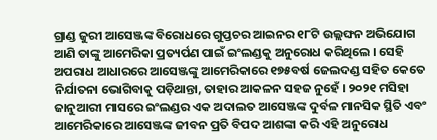ଗ୍ରାଣ୍ଡ ଜୁରୀ ଆସେଞ୍ଜଙ୍କ ବିରୋଧରେ ଗୁପ୍ତଚର ଆଇନର ୧୮ଟି ଉଲ୍ଲଙ୍ଘନ ଅଭିଯୋଗ ଆଣି ତାଙ୍କୁ ଆମେରିକା ପ୍ରତ୍ୟର୍ପଣ ପାଇଁ ଇଂଲଣ୍ଡକୁ ଅନୁରୋଧ କରିଥିଲେ । ସେହି ଅପରାଧ ଆଧାରରେ ଆସେଞ୍ଜଙ୍କୁ ଆମେରିକାରେ ୧୭୫ବର୍ଷ ଜେଲଦଣ୍ଡ ସହିତ କେତେ ନିର୍ଯାତନା ଭୋଗିବାକୁ ପଡ଼ିଥାନ୍ତା, ତାହାର ଆକଳନ ସହଜ ନୁହେଁ । ୨୦୨୧ ମସିହା ଜାନୁଆରୀ ମାସରେ ଇଂଲଣ୍ଡର ଏକ ଅଦାଲତ ଆସେଞ୍ଜଙ୍କ ଦୁର୍ବଳ ମାନସିକ ସ୍ଥିତି ଏବଂ ଆମେରିକାରେ ଆସେଞ୍ଜଙ୍କ ଜୀବନ ପ୍ରତି ବିପଦ ଆଶଙ୍କା କରି ଏହି ଅନୁରୋଧ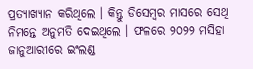ପ୍ରତ୍ୟାଖ୍ୟାନ କରିଥିଲେ । କିନ୍ତୁ ଡିସେମ୍ବର ମାସରେ ସେଥି ନିମନ୍ତେ ଅନୁମତି ଦେଇଥିଲେ । ଫଳରେ ୨୦୨୨ ମସିହା ଜାନୁଆରୀରେ ଇଂଲଣ୍ଡ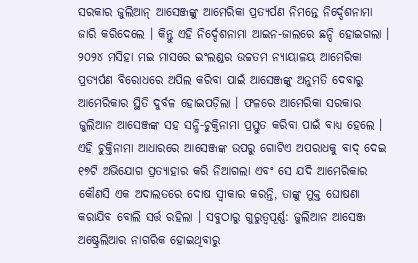ସରକାର ଜୁଲିଆନ୍ ଆସେଞ୍ଜଙ୍କୁ ଆମେରିକା ପ୍ରତ୍ୟର୍ପଣ ନିମନ୍ତେ ନିର୍ଦ୍ଦେଶନାମା ଜାରି କରିଦେଲେ । କିନ୍ତୁ ଏହି ନିର୍ଦ୍ଦେଶନାମା ଆଇନ-ଜାଲରେ ଛନ୍ଦି ହୋଇଗଲା ।
୨୦୨୪ ମସିହା ମଇ ମାସରେ ଇଂଲଣ୍ଡର ଉଚ୍ଚତମ ନ୍ୟାୟାଳୟ ଆମେରିକା ପ୍ରତ୍ୟର୍ପଣ ବିରୋଧରେ ଅପିଲ କରିବା ପାଇଁ ଆସେଞ୍ଜଙ୍କୁ ଅନୁମତି ଦେବାରୁ ଆମେରିକାର ସ୍ଥିତି ଦୁର୍ବଳ ହୋଇପଡ଼ିଲା । ଫଳରେ ଆମେରିକା ସରକାର ଜୁଲିଆନ ଆସେଞ୍ଜଙ୍କ ସହ ସନ୍ଧି-ଚୁକ୍ତିନାମା ପ୍ରସ୍ତୁତ କରିବା ପାଇଁ ବାଧ୍ୟ ହେଲେ । ଏହି ଚୁକ୍ତିନାମା ଆଧାରରେ ଆସେଞ୍ଜଙ୍କ ଉପରୁ ଗୋଟିଏ ଅପରାଧକୁ ବାଦ୍ ଦେଇ ୧୭ଟି ଅଭିଯୋଗ ପ୍ରତ୍ୟାହାର କରି ନିଆଗଲା ଏବଂ ସେ ଯଦି ଆମେରିକାର କୌଣସି ଏକ ଅଦାଲତରେ ଦୋଷ ସ୍ୱୀକାର କରନ୍ତି, ତାଙ୍କୁ ମୁକ୍ତ ଘୋଷଣା କରାଯିବ ବୋଲି ସର୍ତ୍ତ ରହିଲା । ସବୁଠାରୁ ଗୁରୁତ୍ୱପୂର୍ଣ୍ଣ: ଜୁଲିଆନ ଆସେଞ୍ଜ ଅଷ୍ଟ୍ରେଲିଆର ନାଗରିକ ହୋଇଥିବାରୁ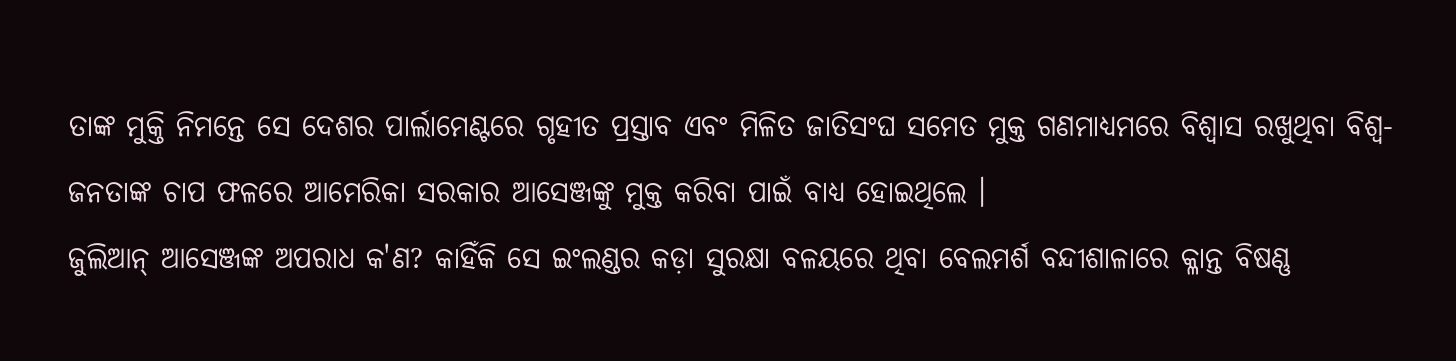ତାଙ୍କ ମୁକ୍ତି ନିମନ୍ତେ ସେ ଦେଶର ପାର୍ଲାମେଣ୍ଟରେ ଗୃହୀତ ପ୍ରସ୍ତାବ ଏବଂ ମିଳିତ ଜାତିସଂଘ ସମେତ ମୁକ୍ତ ଗଣମାଧ୍ୟମରେ ବିଶ୍ୱାସ ରଖୁଥିବା ବିଶ୍ୱ-ଜନତାଙ୍କ ଚାପ ଫଳରେ ଆମେରିକା ସରକାର ଆସେଞ୍ଜଙ୍କୁ ମୁକ୍ତ କରିବା ପାଇଁ ବାଧ୍ୟ ହୋଇଥିଲେ ।
ଜୁଲିଆନ୍ ଆସେଞ୍ଜଙ୍କ ଅପରାଧ କ'ଣ? କାହିଁକି ସେ ଇଂଲଣ୍ଡର କଡ଼ା ସୁରକ୍ଷା ବଳୟରେ ଥିବା ବେଲମର୍ଶ ବନ୍ଦୀଶାଳାରେ କ୍ଳାନ୍ତ ବିଷଣ୍ଣ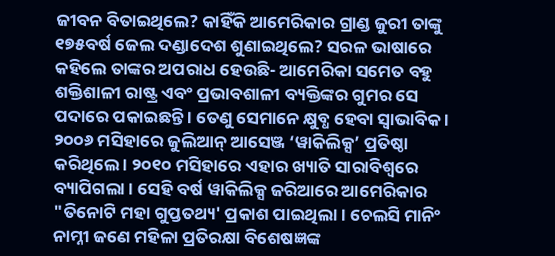ଜୀବନ ବିତାଇଥିଲେ? କାହିଁକି ଆମେରିକାର ଗ୍ରାଣ୍ଡ ଜୁରୀ ତାଙ୍କୁ ୧୭୫ବର୍ଷ ଜେଲ ଦଣ୍ଡାଦେଶ ଶୁଣାଇଥିଲେ? ସରଳ ଭାଷାରେ କହିଲେ ତାଙ୍କର ଅପରାଧ ହେଉଛି- ଆମେରିକା ସମେତ ବହୁ ଶକ୍ତିଶାଳୀ ରାଷ୍ଟ୍ର ଏବଂ ପ୍ରଭାବଶାଳୀ ବ୍ୟକ୍ତିଙ୍କର ଗୁମର ସେ ପଦାରେ ପକାଇଛନ୍ତି । ତେଣୁ ସେମାନେ କ୍ଷୁବ୍ଧ ହେବା ସ୍ୱାଭାବିକ । ୨୦୦୬ ମସିହାରେ ଜୁଲିଆନ୍ ଆସେଞ୍ଜ ‘ୱାକିଲିକ୍ସ’ ପ୍ରତିଷ୍ଠା କରିଥିଲେ । ୨୦୧୦ ମସିହାରେ ଏହାର ଖ୍ୟାତି ସାରାବିଶ୍ୱରେ ବ୍ୟାପିଗଲା । ସେହି ବର୍ଷ ୱାକିଲିକ୍ସ ଜରିଆରେ ଆମେରିକାର "ତିନୋଟି ମହା ଗୁପ୍ତତଥ୍ୟ' ପ୍ରକାଶ ପାଇଥିଲା । ଚେଲସି ମାନିଂ ନାମ୍ନୀ ଜଣେ ମହିଳା ପ୍ରତିରକ୍ଷା ବିଶେଷଜ୍ଞଙ୍କ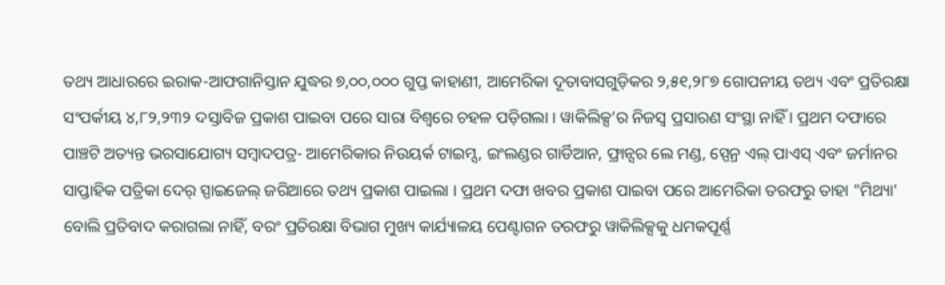ତଥ୍ୟ ଆଧାରରେ ଇରାକ-ଆଫଗାନିସ୍ତାନ ଯୁଦ୍ଧର ୭,୦୦,୦୦୦ ଗୁପ୍ତ କାହାଣୀ, ଆମେରିକା ଦୂତାବାସଗୁଡ଼ିକର ୨,୫୧,୨୮୭ ଗୋପନୀୟ ତଥ୍ୟ ଏବଂ ପ୍ରତିରକ୍ଷା ସଂପର୍କୀୟ ୪,୮୨,୨୩୨ ଦସ୍ତାବିଜ ପ୍ରକାଶ ପାଇବା ପରେ ସାରା ବିଶ୍ୱରେ ଚହଳ ପଡ଼ିଗଲା । ୱାକିଲିକ୍ସ’ର ନିଜସ୍ୱ ପ୍ରସାରଣ ସଂସ୍ଥା ନାହିଁ । ପ୍ରଥମ ଦଫାରେ ପାଞ୍ଚଟି ଅତ୍ୟନ୍ତ ଭରସାଯୋଗ୍ୟ ସମ୍ବାଦପତ୍ର- ଆମେରିକାର ନିଉୟର୍କ ଟାଇମ୍ସ, ଇଂଲଣ୍ଡର ଗାର୍ଡିଆନ, ଫ୍ରାନ୍ସର ଲେ ମଣ୍ଡ, ସ୍ପେନ୍ର ଏଲ୍ ପାଏସ୍ ଏବଂ ଜର୍ମାନର ସାପ୍ତାହିକ ପତ୍ରିକା ଦେର୍ ସ୍ପାଇଜେଲ୍ ଜରିଆରେ ତଥ୍ୟ ପ୍ରକାଶ ପାଇଲା । ପ୍ରଥମ ଦଫା ଖବର ପ୍ରକାଶ ପାଇବା ପରେ ଆମେରିକା ତରଫରୁ ତାହା "ମିଥ୍ୟା' ବୋଲି ପ୍ରତିବାଦ କରାଗଲା ନାହିଁ, ବରଂ ପ୍ରତିରକ୍ଷା ବିଭାଗ ମୁଖ୍ୟ କାର୍ଯ୍ୟାଳୟ ପେଣ୍ଟାଗନ ତରଫରୁ ୱାକିଲିକ୍ସକୁ ଧମକପୂର୍ଣ୍ଣ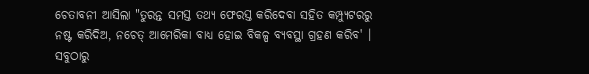ଚେତାବନୀ ଆସିଲା "ତୁରନ୍ତ ସମସ୍ତ ତଥ୍ୟ ଫେରସ୍ତ କରିଦେବା ସହିତ କମ୍ପ୍ୟୁଟରରୁ ନଷ୍ଟ କରିଦିଅ, ନଚେତ୍ ଆମେରିକା ବାଧ୍ୟ ହୋଇ ବିକଳ୍ପ ବ୍ୟବସ୍ଥା ଗ୍ରହଣ କରିବ' । ସବୁଠାରୁ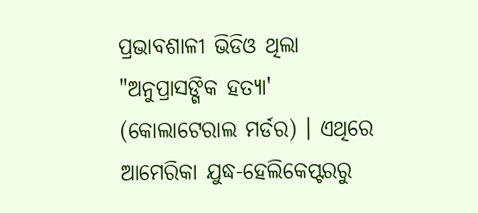ପ୍ରଭାବଶାଳୀ ଭିଡିଓ ଥିଲା "ଅନୁପ୍ରାସଙ୍ଗିକ ହତ୍ୟା' (କୋଲାଟେରାଲ ମର୍ଡର) । ଏଥିରେ ଆମେରିକା ଯୁଦ୍ଧ-ହେଲିକେପ୍ଟରରୁ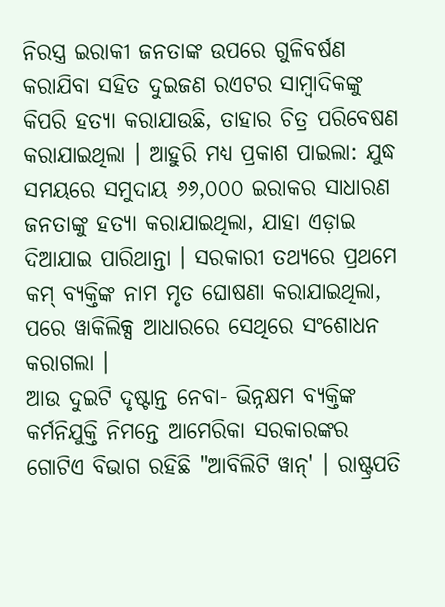ନିରସ୍ତ୍ର ଇରାକୀ ଜନତାଙ୍କ ଉପରେ ଗୁଳିବର୍ଷଣ କରାଯିବା ସହିତ ଦୁଇଜଣ ରଏଟର ସାମ୍ବାଦିକଙ୍କୁ କିପରି ହତ୍ୟା କରାଯାଉଛି, ତାହାର ଚିତ୍ର ପରିବେଷଣ କରାଯାଇଥିଲା । ଆହୁରି ମଧ୍ୟ ପ୍ରକାଶ ପାଇଲା: ଯୁଦ୍ଧ ସମୟରେ ସମୁଦାୟ ୬୬,୦୦୦ ଇରାକର ସାଧାରଣ ଜନତାଙ୍କୁ ହତ୍ୟା କରାଯାଇଥିଲା, ଯାହା ଏଡ଼ାଇ ଦିଆଯାଇ ପାରିଥାନ୍ତା । ସରକାରୀ ତଥ୍ୟରେ ପ୍ରଥମେ କମ୍ ବ୍ୟକ୍ତିଙ୍କ ନାମ ମୃତ ଘୋଷଣା କରାଯାଇଥିଲା, ପରେ ୱାକିଲିକ୍ସ ଆଧାରରେ ସେଥିରେ ସଂଶୋଧନ କରାଗଲା ।
ଆଉ ଦୁଇଟି ଦୃଷ୍ଟାନ୍ତ ନେବା- ଭିନ୍ନକ୍ଷମ ବ୍ୟକ୍ତିଙ୍କ କର୍ମନିଯୁକ୍ତି ନିମନ୍ତେ ଆମେରିକା ସରକାରଙ୍କର ଗୋଟିଏ ବିଭାଗ ରହିଛି "ଆବିଲିଟି ୱାନ୍' । ରାଷ୍ଟ୍ରପତି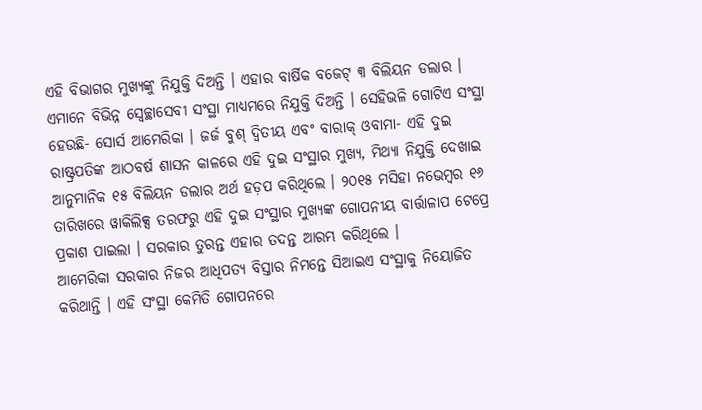ଏହି ବିଭାଗର ମୁଖ୍ୟଙ୍କୁ ନିଯୁକ୍ତି ଦିଅନ୍ତି । ଏହାର ବାର୍ଷିକ ବଜେଟ୍ ୩ ବିଲିୟନ ଡଲାର । ଏମାନେ ବିଭିନ୍ନ ସ୍ୱେଚ୍ଛାସେବୀ ସଂସ୍ଥା ମାଧ୍ୟମରେ ନିଯୁକ୍ତି ଦିଅନ୍ତି । ସେହିଭଳି ଗୋଟିଏ ସଂସ୍ଥା ହେଉଛି- ସୋର୍ସ ଆମେରିକା । ଜର୍ଜ ବୁଶ୍ ଦ୍ୱିତୀୟ ଏବଂ ବାରାକ୍ ଓବାମା- ଏହି ଦୁଇ ରାଷ୍ଟ୍ରପତିଙ୍କ ଆଠବର୍ଷ ଶାସନ କାଳରେ ଏହି ଦୁଇ ସଂସ୍ଥାର ମୁଖ୍ୟ, ମିଥ୍ୟା ନିଯୁକ୍ତି ଦେଖାଇ ଆନୁମାନିକ ୧୫ ବିଲିୟନ ଡଲାର ଅର୍ଥ ହଡ଼ପ କରିଥିଲେ । ୨୦୧୫ ମସିହା ନଭେମ୍ବର ୧୬ ତାରିଖରେ ୱାକିଲିକ୍ସ ତରଫରୁ ଏହି ଦୁଇ ସଂସ୍ଥାର ମୁଖ୍ୟଙ୍କ ଗୋପନୀୟ ବାର୍ତ୍ତାଳାପ ଟେପ୍ରେ ପ୍ରକାଶ ପାଇଲା । ସରକାର ତୁରନ୍ତ ଏହାର ତଦନ୍ତ ଆରମ୍ଭ କରିଥିଲେ ।
ଆମେରିକା ସରକାର ନିଜର ଆଧିପତ୍ୟ ବିସ୍ତାର ନିମନ୍ତେ ସିଆଇଏ ସଂସ୍ଥାକୁ ନିୟୋଜିତ କରିଥାନ୍ତି । ଏହି ସଂସ୍ଥା କେମିତି ଗୋପନରେ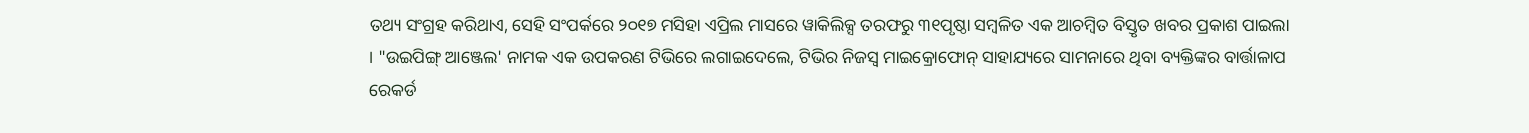ତଥ୍ୟ ସଂଗ୍ରହ କରିଥାଏ, ସେହି ସଂପର୍କରେ ୨୦୧୭ ମସିହା ଏପ୍ରିଲ ମାସରେ ୱାକିଲିକ୍ସ ତରଫରୁ ୩୧ପୃଷ୍ଠା ସମ୍ବଳିତ ଏକ ଆଚମ୍ବିତ ବିସ୍ତୃତ ଖବର ପ୍ରକାଶ ପାଇଲା । "ଉଇପିଙ୍ଗ୍ ଆଞ୍ଜେଲ' ନାମକ ଏକ ଉପକରଣ ଟିଭିରେ ଲଗାଇଦେଲେ, ଟିଭିର ନିଜସ୍ୱ ମାଇକ୍ରୋଫୋନ୍ ସାହାଯ୍ୟରେ ସାମନାରେ ଥିବା ବ୍ୟକ୍ତିଙ୍କର ବାର୍ତ୍ତାଳାପ ରେକର୍ଡ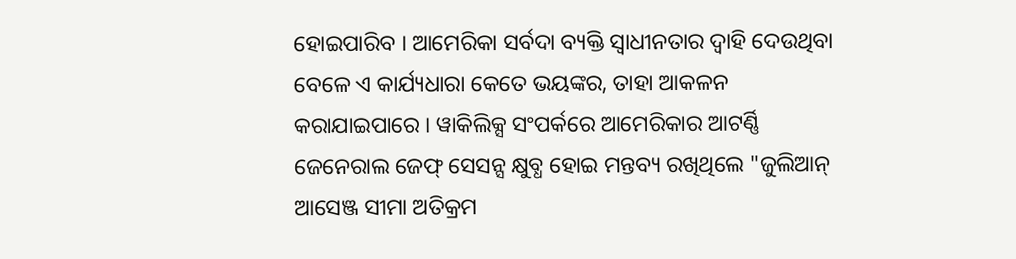ହୋଇପାରିବ । ଆମେରିକା ସର୍ବଦା ବ୍ୟକ୍ତି ସ୍ୱାଧୀନତାର ଦ୍ୱାହି ଦେଉଥିବା ବେଳେ ଏ କାର୍ଯ୍ୟଧାରା କେତେ ଭୟଙ୍କର, ତାହା ଆକଳନ କରାଯାଇପାରେ । ୱାକିଲିକ୍ସ ସଂପର୍କରେ ଆମେରିକାର ଆଟର୍ଣ୍ଣି ଜେନେରାଲ ଜେଫ୍ ସେସନ୍ସ କ୍ଷୁବ୍ଧ ହୋଇ ମନ୍ତବ୍ୟ ରଖିଥିଲେ "ଜୁଲିଆନ୍ ଆସେଞ୍ଜ ସୀମା ଅତିକ୍ରମ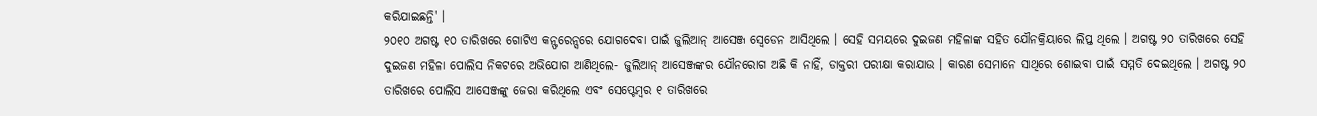କରିଯାଇଛନ୍ତି' ।
୨୦୧୦ ଅଗଷ୍ଟ ୧୦ ତାରିଖରେ ଗୋଟିଏ କନ୍ଫରେନ୍ସରେ ଯୋଗଦେବା ପାଇଁ ଜୁଲିଆନ୍ ଆସେଞ୍ଜ ସ୍ୱେଡେନ ଆସିଥିଲେ । ସେହି ସମୟରେ ଦୁଇଜଣ ମହିଳାଙ୍କ ସହିତ ଯୌନକ୍ରିୟାରେ ଲିପ୍ତ ଥିଲେ । ଅଗଷ୍ଟ ୨୦ ତାରିଖରେ ସେହି ଦୁଇଜଣ ମହିଳା ପୋଲିସ ନିକଟରେ ଅଭିଯୋଗ ଆଣିଥିଲେ- ଜୁଲିଆନ୍ ଆସେଞ୍ଜଙ୍କର ଯୌନରୋଗ ଅଛି କି ନାହିଁ, ଡାକ୍ତରୀ ପରୀକ୍ଷା କରାଯାଉ । କାରଣ ସେମାନେ ସାଥିରେ ଶୋଇବା ପାଇଁ ସମ୍ମତି ଦେଇଥିଲେ । ଅଗଷ୍ଟ ୨୦ ତାରିଖରେ ପୋଲିସ ଆସେଞ୍ଜଙ୍କୁ ଜେରା କରିଥିଲେ ଏବଂ ସେପ୍ଟେମ୍ବର ୧ ତାରିଖରେ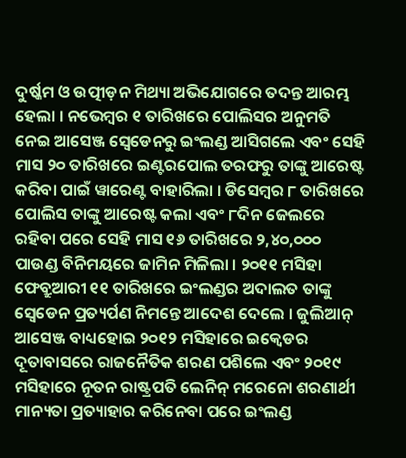ଦୁର୍ଷ୍କମ ଓ ଉତ୍ପୀଡ଼ନ ମିଥ୍ୟା ଅଭିଯୋଗରେ ତଦନ୍ତ ଆରମ୍ଭ ହେଲା । ନଭେମ୍ବର ୧ ତାରିଖରେ ପୋଲିସର ଅନୁମତି ନେଇ ଆସେଞ୍ଜ ସ୍ୱେଡେନରୁ ଇଂଲଣ୍ଡ ଆସିଗଲେ ଏବଂ ସେହି ମାସ ୨୦ ତାରିଖରେ ଇଣ୍ଟରପୋଲ ତରଫରୁ ତାଙ୍କୁ ଆରେଷ୍ଟ କରିବା ପାଇଁ ୱାରେଣ୍ଟ ବାହାରିଲା । ଡିସେମ୍ବର ୮ ତାରିଖରେ ପୋଲିସ ତାଙ୍କୁ ଆରେଷ୍ଟ କଲା ଏବଂ ୮ଦିନ ଜେଲରେ ରହିବା ପରେ ସେହି ମାସ ୧୬ ତାରିଖରେ ୨,୪୦,୦୦୦ ପାଉଣ୍ଡ ବିନିମୟରେ ଜାମିନ ମିଳିଲା । ୨୦୧୧ ମସିହା ଫେବ୍ରୁଆରୀ ୧୧ ତାରିଖରେ ଇଂଲଣ୍ଡର ଅଦାଲତ ତାଙ୍କୁ ସ୍ୱେଡେନ ପ୍ରତ୍ୟର୍ପଣ ନିମନ୍ତେ ଆଦେଶ ଦେଲେ । ଜୁଲିଆନ୍ ଆସେଞ୍ଜ ବାଧ୍ୟହୋଇ ୨୦୧୨ ମସିହାରେ ଇକ୍ୱେଡର ଦୂତାବାସରେ ରାଜନୈତିକ ଶରଣ ପଶିଲେ ଏବଂ ୨୦୧୯ ମସିହାରେ ନୂତନ ରାଷ୍ଟ୍ରପତି ଲେନିନ୍ ମରେନୋ ଶରଣାର୍ଥୀ ମାନ୍ୟତା ପ୍ରତ୍ୟାହାର କରିନେବା ପରେ ଇଂଲଣ୍ଡ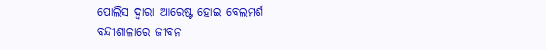ପୋଲିସ ଦ୍ୱାରା ଆରେଷ୍ଟ ହୋଇ ବେଲମର୍ଶ ବନ୍ଦୀଶାଳାରେ ଜୀବନ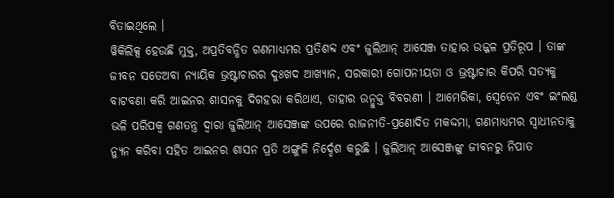ବିତାଇଥିଲେ ।
ୱିକିଲିକ୍ସ ହେଉଛି ମୁକ୍ତ, ଅପ୍ରତିବନ୍ଧିତ ଗଣମାଧ୍ୟମର ପ୍ରତିଶବ୍ଦ ଏବଂ ଜୁଲିଆନ୍ ଆସେଞ୍ଜ ତାହାର ଉଜ୍ଜଳ ପ୍ରତିରୂପ । ତାଙ୍କ ଜୀବନ ସତେଅବା ନ୍ୟାୟିକ ଭ୍ରଷ୍ଟାଚାରର ଦୁଃଖଦ ଆଖ୍ୟାନ, ସରକାରୀ ଗୋପନୀୟତା ଓ ଭ୍ରଷ୍ଟାଚାର କିପରି ସତ୍ୟକୁ ବାଟବଣା କରି ଆଇନର ଶାସନକୁ ଦିଗହରା କରିଥାଏ, ତାହାର ଉନ୍ମୁକ୍ତ ବିବରଣୀ । ଆମେରିକା, ସ୍ୱେଡେନ ଏବଂ ଇଂଲଣ୍ଡ ଭଳି ପରିପକ୍ୱ ଗଣତନ୍ତ୍ର ଦ୍ୱାରା ଜୁଲିଆନ୍ ଆସେଞ୍ଜଙ୍କ ଉପରେ ରାଜନୀତି-ପ୍ରଣୋଦିତ ମକଦ୍ଦମା, ଗଣମାଧ୍ୟମର ସ୍ୱାଧୀନତାକୁ ନ୍ୟୁନ କରିବା ସହିତ ଆଇନର ଶାସନ ପ୍ରତି ଅଙ୍ଗୁଳି ନିର୍ଦ୍ଦେଶ କରୁଛି । ଜୁଲିଆନ୍ ଆସେଞ୍ଜଙ୍କୁ ଜୀବନରୁ ନିପାତ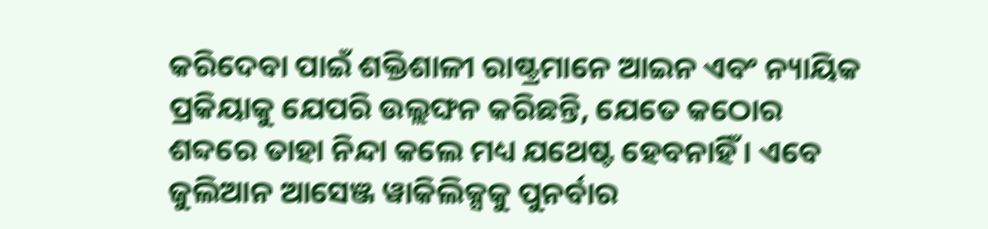କରିଦେବା ପାଇଁ ଶକ୍ତିଶାଳୀ ରାଷ୍ଟ୍ରମାନେ ଆଇନ ଏବଂ ନ୍ୟାୟିକ ପ୍ରକିୟାକୁ ଯେପରି ଉଲ୍ଲଙ୍ଘନ କରିଛନ୍ତି, ଯେତେ କଠୋର ଶବ୍ଦରେ ତାହା ନିନ୍ଦା କଲେ ମଧ୍ୟ ଯଥେଷ୍ଟ ହେବନାହିଁ । ଏବେ ଜୁଲିଆନ ଆସେଞ୍ଜ ୱାକିଲିକ୍ସକୁ ପୁନର୍ବାର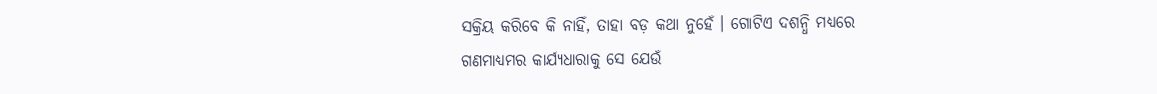ସକ୍ରିୟ କରିବେ କି ନାହିଁ, ତାହା ବଡ଼ କଥା ନୁହେଁ । ଗୋଟିଏ ଦଶନ୍ଧି ମଧ୍ୟରେ ଗଣମାଧ୍ୟମର କାର୍ଯ୍ୟଧାରାକୁ ସେ ଯେଉଁ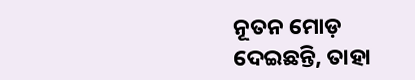ନୂତନ ମୋଡ଼ ଦେଇଛନ୍ତି, ତାହା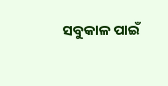ସବୁକାଳ ପାଇଁ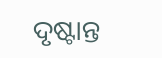ଦୃଷ୍ଟାନ୍ତ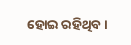ହୋଇ ରହିଥିବ ।